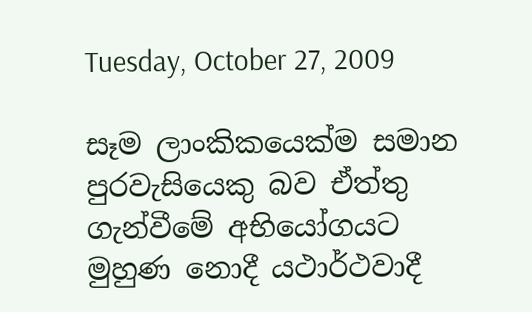Tuesday, October 27, 2009

සෑම ලාංකිකයෙක්ම සමාන පුරවැසියෙකු බව ඒත්තු ගැන්වීමේ අභියෝගයට මුහුණ නොදී යථාර්ථවාදී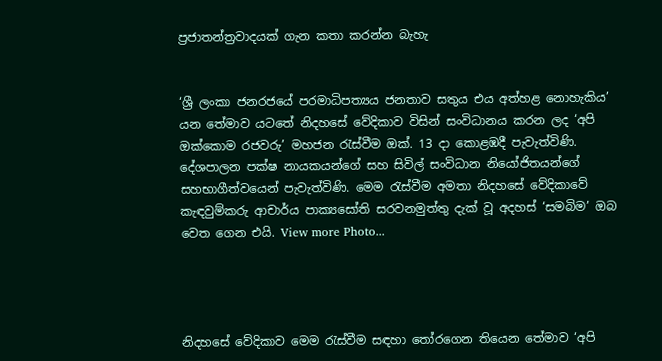ප්‍රජාතන්ත්‍රවාදයක් ගැන කතා කරන්න බැහැ


‘ශ්‍රී ලංකා ජනරජයේ පරමාධිපත්‍යය ජනතාව සතුය එය අත්හළ නොහැකිය’ යන තේමාව යටතේ නිදහසේ වේදිකාව විසින් සංවිධානය කරන ලද ‘අපි ඔක්කොම රජවරු’ මහජන රැස්වීම ඔක්. 13 දා කොළඹදී පැවැත්විණි. දේශපාලන පක්ෂ නායකයන්ගේ සහ සිවිල් සංවිධාන නියෝජිතයන්ගේ සහභාගීත්වයෙන් පැවැත්විණි. මෙම රැස්වීම අමතා නිදහසේ වේදිකාවේ කැඳවුම්කරු ආචාර්ය පාක්‍යසෝති සරවනමුත්තු දැක් වූ අදහස් ‘සමබිම’ ඔබ වෙත ගෙන එයි. View more Photo...




නිදහසේ වේදිකාව මෙම රැස්වීම සඳහා තෝරගෙන තියෙන තේමාව ‘අපි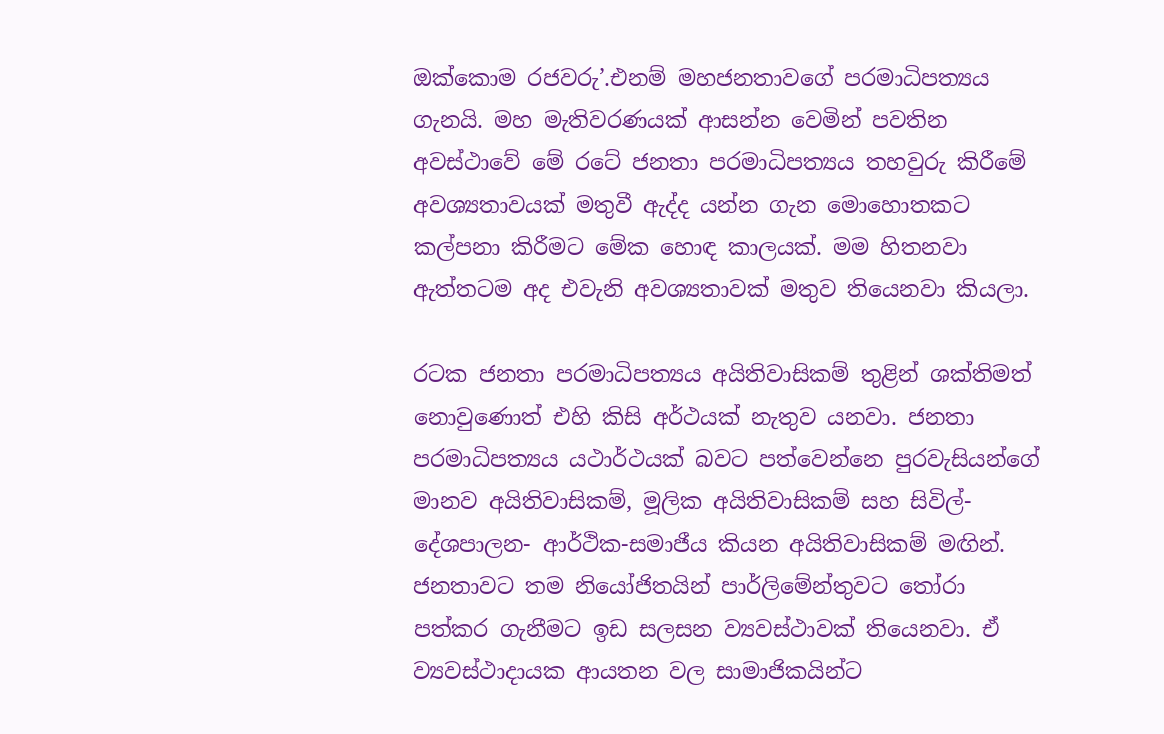ඔක්කොම රජවරු’.එනම් මහජනතාවගේ පරමාධිපත්‍යය ගැනයි. මහ මැතිවරණයක් ආසන්න වෙමින් පවතින අවස්ථාවේ මේ රටේ ජනතා පරමාධිපත්‍යය තහවුරු කිරීමේ අවශ්‍යතාවයක් මතුවී ඇද්ද යන්න ගැන මොහොතකට කල්පනා කිරීමට මේක හොඳ කාලයක්. මම හිතනවා ඇත්තටම අද එවැනි අවශ්‍යතාවක් මතුව තියෙනවා කියලා.

රටක ජනතා පරමාධිපත්‍යය අයිතිවාසිකම් තුළින් ශක්තිමත් නොවුණොත් එහි කිසි අර්ථයක් නැතුව යනවා. ජනතා පරමාධිපත්‍යය යථාර්ථයක් බවට පත්වෙන්නෙ පුරවැසියන්ගේ මානව අයිතිවාසිකම්, මූලික අයිතිවාසිකම් සහ සිවිල්-දේශපාලන- ආර්ථික-සමාජීය කියන අයිතිවාසිකම් මඟින්. ජනතාවට තම නියෝජිතයින් පාර්ලිමේන්තුවට තෝරා පත්කර ගැනීමට ඉඩ සලසන ව්‍යවස්ථාවක් තියෙනවා. ඒ ව්‍යවස්ථාදායක ආයතන වල සාමාජිකයින්ට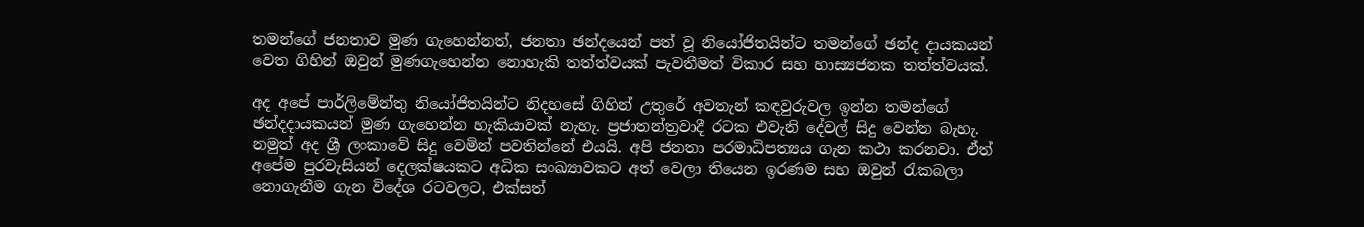තමන්ගේ ජනතාව මුණ ගැහෙන්නත්, ජනතා ඡන්දයෙන් පත් වූ නියෝජිතයින්ට තමන්ගේ ඡන්ද දායකයන් වෙත ගිහින් ඔවුන් මුණගැහෙන්න නොහැකි තත්ත්වයක් පැවතීමත් විකාර සහ හාස්‍යජනක තත්ත්වයක්.

අද අපේ පාර්ලිමේන්තු නියෝජිතයින්ට නිදහසේ ගිහින් උතුරේ අවතැන් කඳවුරුවල ඉන්න තමන්ගේ ඡන්දදායකයන් මුණ ගැහෙන්න හැකියාවක් නැහැ. ප්‍රජාතන්ත්‍රවාදී රටක එවැනි දේවල් සිදු වෙන්න බැහැ. නමුත් අද ශ්‍රී ලංකාවේ සිදු වෙමින් පවතින්නේ එයයි. අපි ජනතා පරමාධිපත්‍යය ගැන කථා කරනවා. ඒත් අපේම පුරවැසියන් දෙලක්ෂයකට අධික සංඛ්‍යාවකට අත් වෙලා තියෙන ඉරණම සහ ඔවුන් රැකබලා නොගැනීම ගැන විදේශ රටවලට, එක්සත්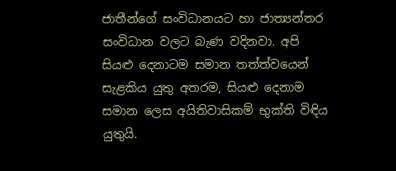ජාතීන්ගේ සංවිධානයට හා ජාත්‍යන්තර සංවිධාන වලට බැණ වදිනවා. අපි සියළු දෙනාටම සමාන තත්ත්වයෙන් සැළකිය යුතු අතරම, සියළු දෙනාම සමාන ලෙස අයිතිවාසිකම් භුක්ති විඳිය යුතුයි.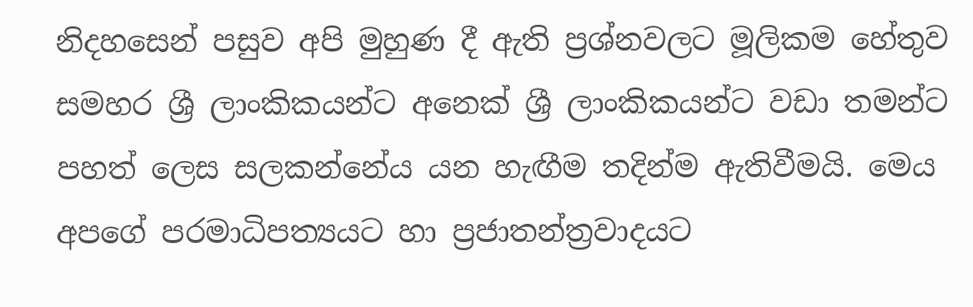නිදහසෙන් පසුව අපි මුහුණ දී ඇති ප්‍රශ්නවලට මූලිකම හේතුව සමහර ශ්‍රී ලාංකිකයන්ට අනෙක් ශ්‍රී ලාංකිකයන්ට වඩා තමන්ට පහත් ලෙස සලකන්නේය යන හැඟීම තදින්ම ඇතිවීමයි. මෙය අපගේ පරමාධිපත්‍යයට හා ප්‍රජාතන්ත්‍රවාදයට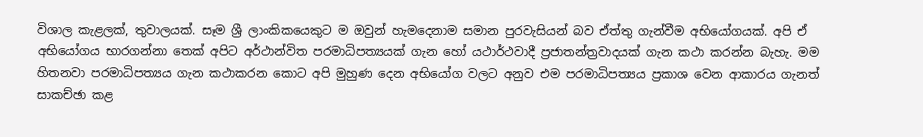විශාල කැළලක්, තුවාලයක්. සෑම ශ්‍රී ලාංකිකයෙකුට ම ඔවුන් හැමදෙනාම සමාන පුරවැසියන් බව ඒත්තු ගැන්වීම අභියෝගයක්. අපි ඒ අභියෝගය භාරගන්නා තෙක් අපිට අර්ථාන්විත පරමාධිපත්‍යයක් ගැන හෝ යථාර්ථවාදී ප්‍රජාතන්ත්‍රවාදයක් ගැන කථා කරන්න බැහැ. මම හිතනවා පරමාධිපත්‍යය ගැන කථාකරන කොට අපි මුහුණ දෙන අභියෝග වලට අනුව එම පරමාධිපත්‍යය ප්‍රකාශ වෙන ආකාරය ගැනත් සාකච්ඡා කළ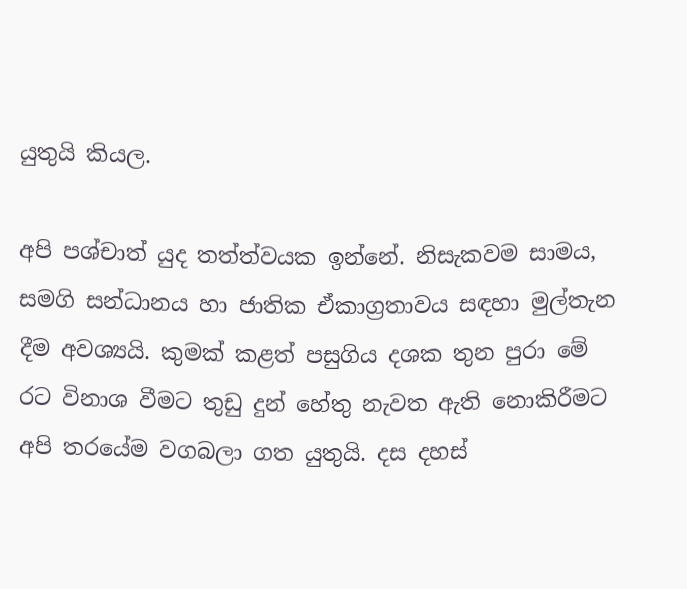යුතුයි කියල.

අපි පශ්චාත් යුද තත්ත්වයක ඉන්නේ. නිසැකවම සාමය, සමගි සන්ධානය හා ජාතික ඒකාග්‍රතාවය සඳහා මුල්තැන දීම අවශ්‍යයි. කුමක් කළත් පසුගිය දශක තුන පුරා මේ රට විනාශ වීමට තුඩු දුන් හේතු නැවත ඇති නොකිරීමට අපි තරයේම වගබලා ගත යුතුයි. දස දහස්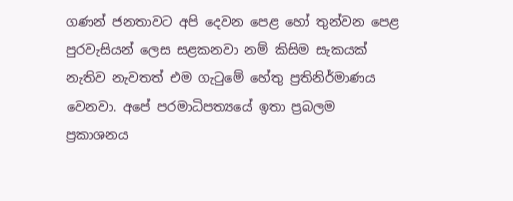ගණන් ජනතාවට අපි දෙවන පෙළ හෝ තුන්වන පෙළ පුරවැසියන් ලෙස සළකනවා නම් කිසිම සැකයක් නැතිව නැවතත් එම ගැටුමේ හේතු ප්‍රතිනිර්මාණය වෙනවා. අපේ පරමාධිපත්‍යයේ ඉතා ප්‍රබලම ප්‍රකාශනය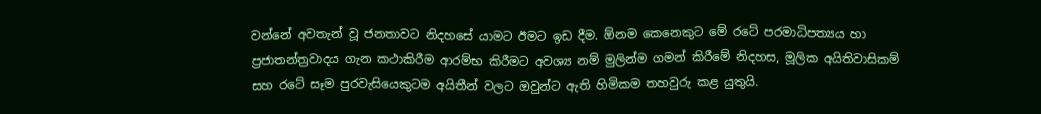වන්නේ අවතැන් වූ ජනතාවට නිදහසේ යාමට ඊමට ඉඩ දීම. ඕනම කෙනෙකුට මේ රටේ පරමාධිපත්‍යය හා ප්‍රජාතන්ත්‍රවාදය ගැන කථාකිරීම ආරම්භ කිරීමට අවශ්‍ය නම් මුලින්ම ගමන් කිරීමේ නිදහස, මූලික අයිතිවාසිකම් සහ රටේ සෑම පුරවැසියෙකුටම අයිතීන් වලට ඔවුන්ට ඇති හිමිකම තහවුරු කළ යුතුයි.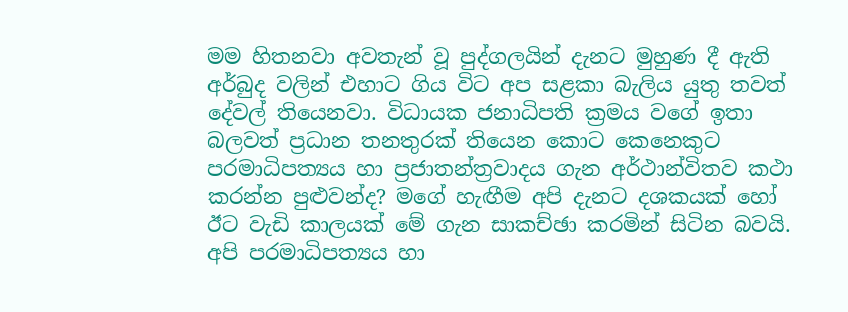මම හිතනවා අවතැන් වූ පුද්ගලයින් දැනට මුහුණ දී ඇති අර්බුද වලින් එහාට ගිය විට අප සළකා බැලිය යුතු තවත් දේවල් තියෙනවා. විධායක ජනාධිපති ක්‍රමය වගේ ඉතා බලවත් ප්‍රධාන තනතුරක් තියෙන කොට කෙනෙකුට පරමාධිපත්‍යය හා ප්‍රජාතන්ත්‍රවාදය ගැන අර්ථාන්විතව කථා කරන්න පුළුවන්ද? මගේ හැඟීම අපි දැනට දශකයක් හෝ ඊට වැඩි කාලයක් මේ ගැන සාකච්ඡා කරමින් සිටින බවයි. අපි පරමාධිපත්‍යය හා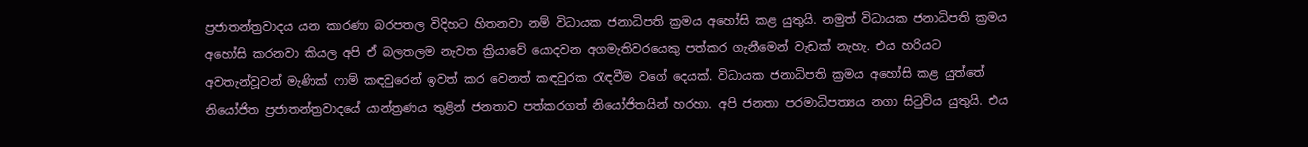ප්‍රජාතන්ත්‍රවාදය යන කාරණා බරපතල විදිහට හිතනවා නම් විධායක ජනාධිපති ක්‍රමය අහෝසි කළ යුතුයි. නමුත් විධායක ජනාධිපති ක්‍රමය අහෝසි කරනවා කියල අපි ඒ බලතලම නැවත ක්‍රියාවේ යොදවන අගමැතිවරයෙකු පත්කර ගැනීමෙන් වැඩක් නැහැ. එය හරියට අවතැන්වූවන් මැණික් ෆාම් කඳවුරෙන් ඉවත් කර වෙනත් කඳවුරක රැඳවීම වගේ දෙයක්. විධායක ජනාධිපති ක්‍රමය අහෝසි කළ යුත්තේ නියෝජිත ප්‍රජාතන්ත්‍රවාදයේ යාන්ත්‍රණය තුළින් ජනතාව පත්කරගත් නියෝජිතයින් හරහා. අපි ජනතා පරමාධිපත්‍යය නගා සිටුවිය යුතුයි. එය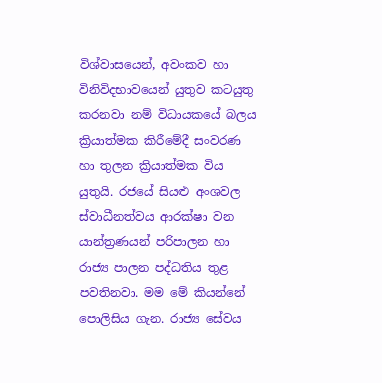විශ්වාසයෙන්, අවංකව හා විනිවිදභාවයෙන් යුතුව කටයුතු කරනවා නම් විධායකයේ බලය ක්‍රියාත්මක කිරීමේදී සංවරණ හා තුලන ක්‍රියාත්මක විය යුතුයි. රජයේ සියළු අංශවල ස්වාධීනත්වය ආරක්ෂා වන යාන්ත්‍රණයන් පරිපාලන හා රාජ්‍ය පාලන පද්ධතිය තුළ පවතිනවා. මම මේ කියන්නේ පොලිසිය ගැන. රාජ්‍ය සේවය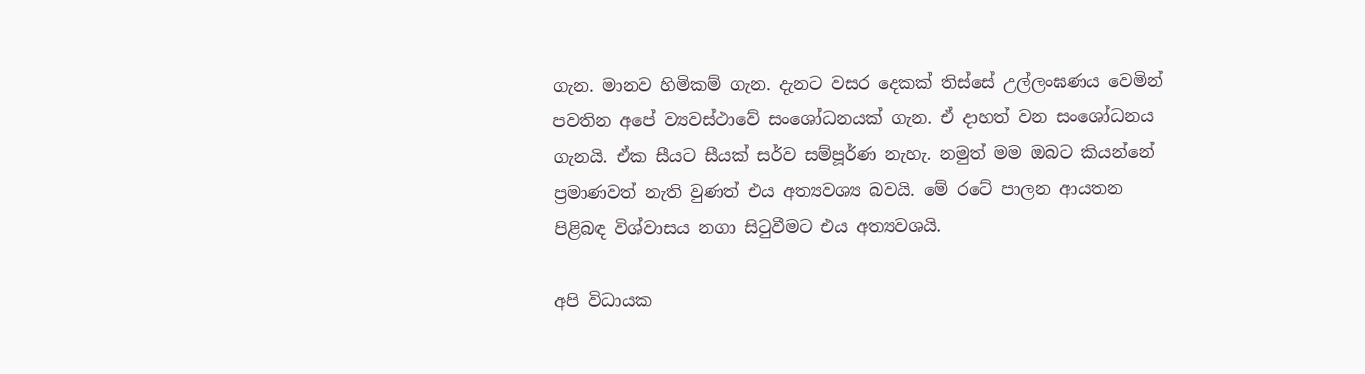ගැන. මානව හිමිකම් ගැන. දැනට වසර දෙකක් තිස්සේ උල්ලංඝණය වෙමින් පවතින අපේ ව්‍යවස්ථාවේ සංශෝධනයක් ගැන. ඒ දාහත් වන සංශෝධනය ගැනයි. ඒක සීයට සීයක් සර්ව සම්පූර්ණ නැහැ. නමුත් මම ඔබට කියන්නේ ප්‍රමාණවත් නැති වුණත් එය අත්‍යවශ්‍ය බවයි. මේ රටේ පාලන ආයතන පිළිබඳ විශ්වාසය නගා සිටුවීමට එය අත්‍යවශයි.

අපි විධායක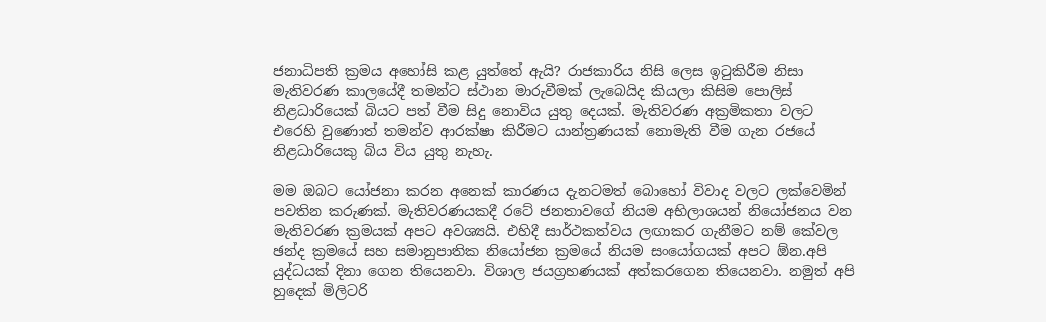ජනාධිපති ක්‍රමය අහෝසි කළ යුත්තේ ඇයි? රාජකාරිය නිසි ලෙස ඉටුකිරීම නිසා මැතිවරණ කාලයේදී තමන්ට ස්ථාන මාරුවීමක් ලැබෙයිද කියලා කිසිම පොලිස් නිළධාරියෙක් බියට පත් වීම සිදු නොවිය යුතු දෙයක්. මැතිවරණ අක්‍රමිකතා වලට එරෙහි වුණොත් තමන්ව ආරක්ෂා කිරීමට යාන්ත්‍රණයක් නොමැති වීම ගැන රජයේ නිළධාරියෙකු බිය විය යුතු නැහැ.

මම ඔබට යෝජනා කරන අනෙක් කාරණය දැනටමත් බොහෝ විවාද වලට ලක්වෙමින් පවතින කරුණක්. මැතිවරණයකදී රටේ ජනතාවගේ නියම අභිලාශයන් නියෝජනය වන මැතිවරණ ක්‍රමයක් අපට අවශ්‍යයි. එහිදී සාර්ථකත්වය ලඟාකර ගැනීමට නම් කේවල ඡන්ද ක්‍රමයේ සහ සමානුපාතික නියෝජන ක්‍රමයේ නියම සංයෝගයක් අපට ඕන.අපි යුද්ධයක් දිනා ගෙන තියෙනවා. විශාල ජයග්‍රහණයක් අත්කරගෙන තියෙනවා. නමුත් අපි හුදෙක් මිලිටරි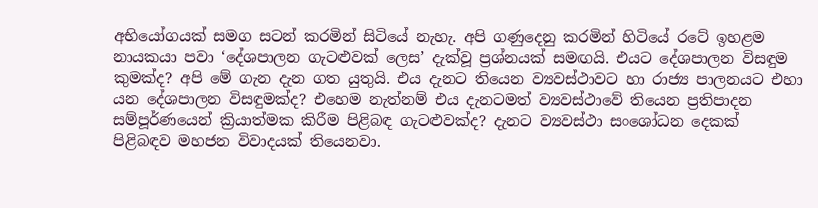අභියෝගයක් සමග සටන් කරමින් සිටියේ නැහැ. අපි ගණුදෙනු කරමින් හිටියේ රටේ ඉහළම නායකයා පවා ‘දේශපාලන ගැටළුවක් ලෙස’ දැක්වූ ප්‍රශ්නයක් සමඟයි. එයට දේශපාලන විසඳුම කුමක්ද? අපි මේ ගැන දැන ගත යුතුයි. එය දැනට තියෙන ව්‍යවස්ථාවට හා රාජ්‍ය පාලනයට එහා යන දේශපාලන විසඳුමක්ද? එහෙම නැත්නම් එය දැනටමත් ව්‍යවස්ථාවේ තියෙන ප්‍රතිපාදන සම්පූර්ණයෙන් ක්‍රියාත්මක කිරීම පිළිබඳ ගැටළුවක්ද? දැනට ව්‍යවස්ථා සංශෝධන දෙකක් පිළිබඳව මහජන විවාදයක් තියෙනවා.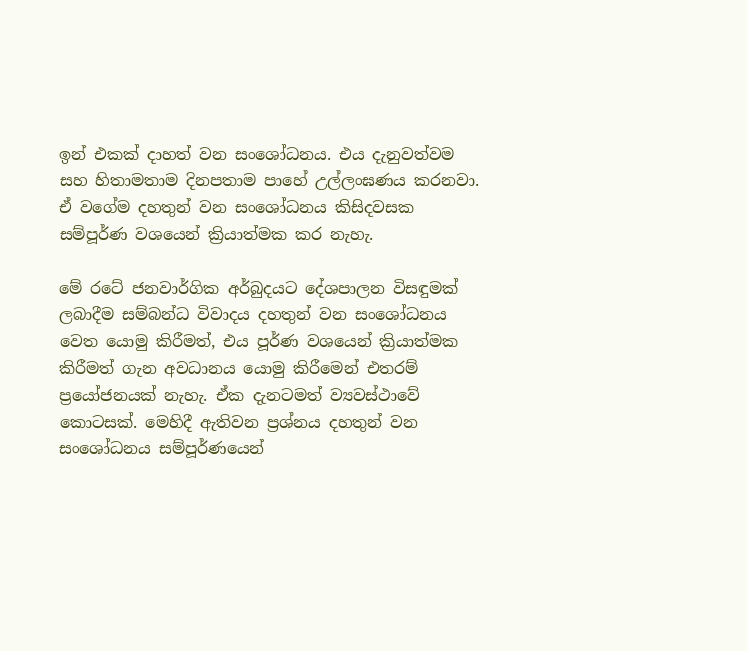ඉන් එකක් දාහත් වන සංශෝධනය. එය දැනුවත්වම සහ හිතාමතාම දිනපතාම පාහේ උල්ලංඝණය කරනවා. ඒ වගේම දහතුන් වන සංශෝධනය කිසිදවසක සම්පූර්ණ වශයෙන් ක්‍රියාත්මක කර නැහැ.

මේ රටේ ජනවාර්ගික අර්බුදයට දේශපාලන විසඳුමක් ලබාදීම සම්බන්ධ විවාදය දහතුන් වන සංශෝධනය වෙත යොමු කිරීමත්, එය පූර්ණ වශයෙන් ක්‍රියාත්මක කිරීමත් ගැන අවධානය යොමු කිරීමෙන් එතරම් ප්‍රයෝජනයක් නැහැ. ඒක දැනටමත් ව්‍යවස්ථාවේ කොටසක්. මෙහිදී ඇතිවන ප්‍රශ්නය දහතුන් වන සංශෝධනය සම්පූර්ණයෙන්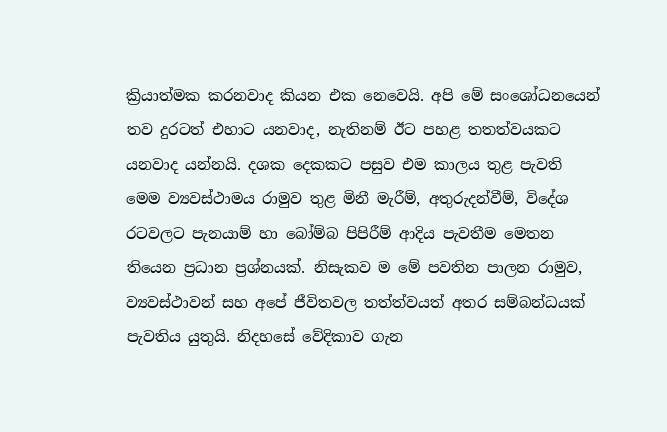ක්‍රියාත්මක කරනවාද කියන එක නෙවෙයි. අපි මේ සංශෝධනයෙන් තව දුරටත් එහාට යනවාද, නැතිනම් ඊට පහළ තතත්වයකට යනවාද යන්නයි. දශක දෙකකට පසුව එම කාලය තුළ පැවති මෙම ව්‍යවස්ථාමය රාමුව තුළ මිනී මැරීම්, අතුරුදන්වීම්, විදේශ රටවලට පැනයාම් හා බෝම්බ පිපිරීම් ආදිය පැවතීම මෙතන තියෙන ප්‍රධාන ප්‍රශ්නයක්. නිසැකව ම මේ පවතින පාලන රාමුව, ව්‍යවස්ථාවන් සහ අපේ ජීවිතවල තත්ත්වයත් අතර සම්බන්ධයක් පැවතිය යුතුයි. නිදහසේ වේදිකාව ගැන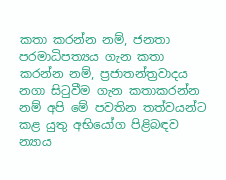කතා කරන්න නම්, ජනතා පරමාධිපත්‍යය ගැන කතා කරන්න නම්, ප්‍රජාතන්ත්‍රවාදය නගා සිටුවීම ගැන කතාකරන්න නම් අපි මේ පවතින තත්වයන්ට කළ යුතු අභියෝග පිළිබඳව න්‍යාය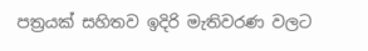පත්‍රයක් සහිතව ඉදිරි මැතිවරණ වලට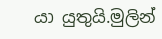යා යුතුයි.මුලින්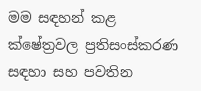මම සඳහන් කළ ක්ෂේත්‍රවල ප්‍රතිසංස්කරණ සඳහා සහ පවතින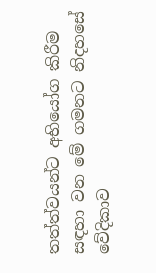තත්ත්වයන්ට අභියෝග කිරීම සඳහා වන මේ ගමනට නිදහසේ වේදිකාව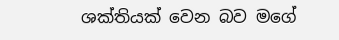ශක්තියක් වෙන බව මගේ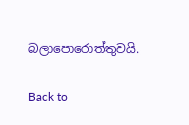බලාපොරොත්තුවයි.

Back to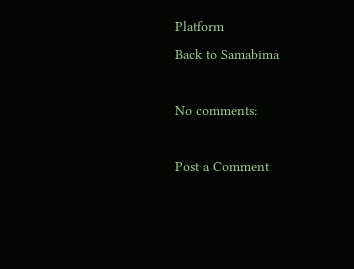Platform
Back to Samabima

No comments:

Post a Comment